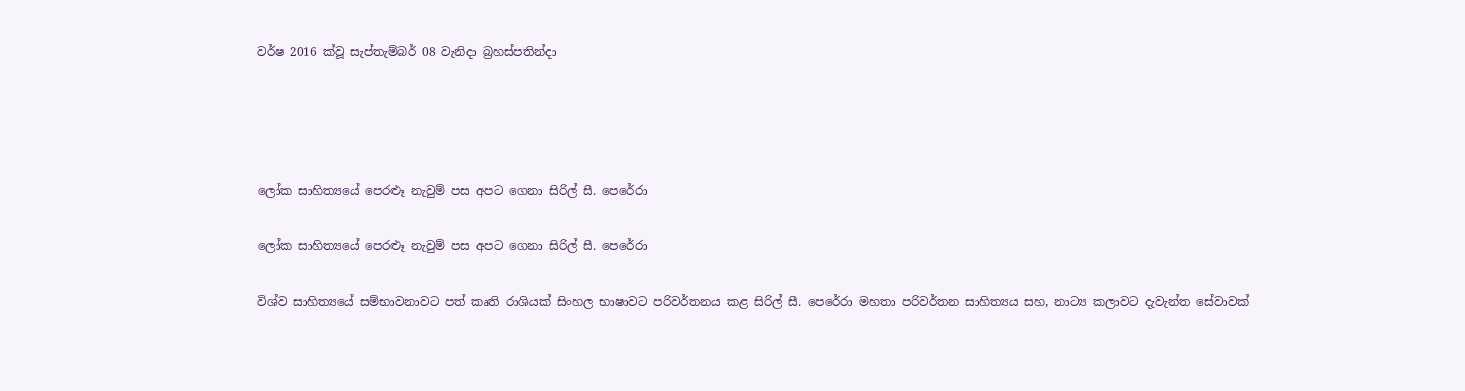වර්ෂ 2016 ක්වූ සැප්තැම්බර් 08 වැනිදා බ්‍රහස්පතින්දා




ලෝක සාහිත්‍යයේ පෙරළූ නැවුම් පස අපට ගෙනා සිරිල් සී. පෙරේරා

ලෝක සාහිත්‍යයේ පෙරළූ නැවුම් පස අපට ගෙනා සිරිල් සී. පෙරේරා

විශ්ව සාහිත්‍යයේ සම්භාවනාවට පත් කෘති රාශියක් සිංහල භාෂාවට පරිවර්තනය කළ සිරිල් සී. පෙරේරා මහතා පරිවර්තන සාහිත්‍යය සහ, නාට්‍ය කලාවට දැවැන්ත සේවාවක්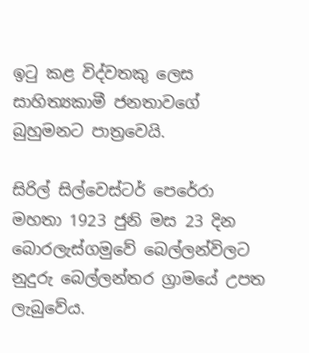ඉටු කළ විද්වතකු ලෙස සාහිත්‍යකාමී ජනතාවගේ බුහුමනට පාත්‍රවෙයි.

සිරිල් සිල්වෙස්ටර් පෙරේරා මහතා 1923 ජුනි මස 23 දින බොරලැස්ගමුවේ බෙල්ලන්විලට නුදුරු බෙල්ලන්තර ග්‍රාමයේ උපත ලැබුවේය.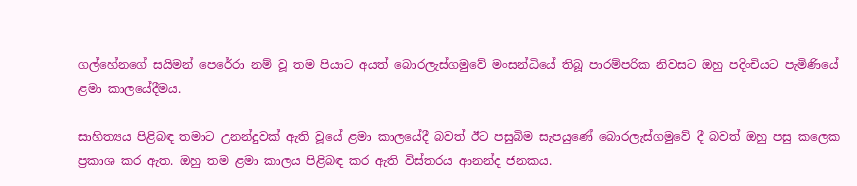ගල්හේනගේ සයිමන් පෙරේරා නම් වූ තම පියාට අයත් බොරලැස්ගමුවේ මංසන්ධියේ තිබූ පාරම්පරික නිවසට ඔහු පදිංචියට පැමිණියේ ළමා කාලයේදීමය.

සාහිත්‍යය පිළිබඳ තමාට උනන්දුවක් ඇති වූයේ ළමා කාලයේදී බවත් ඊට පසුබිම සැපයුණේ බොරලැස්ගමුවේ දී බවත් ඔහු පසු කලෙක ප්‍රකාශ කර ඇත. ඔහු තම ළමා කාලය පිළිබඳ කර ඇති විස්තරය ආනන්ද ජනකය.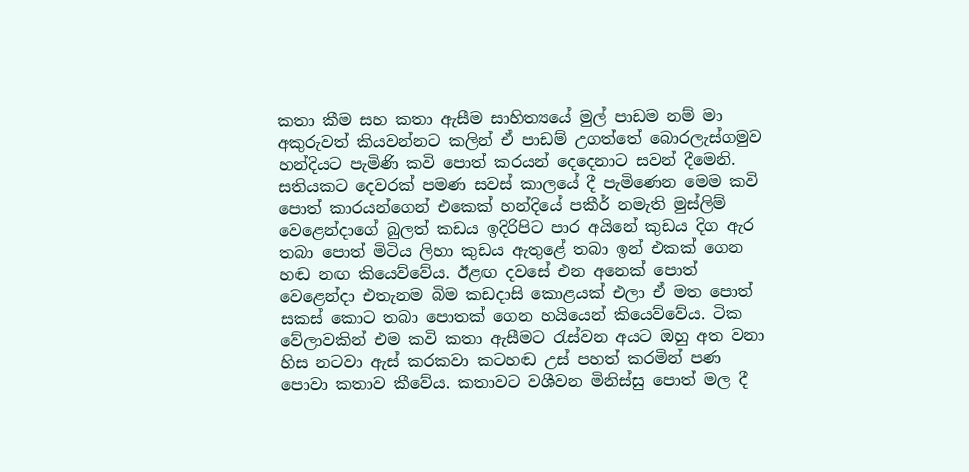කතා කීම සහ කතා ඇසීම සාහිත්‍යයේ මුල් පාඩම නම් මා අකුරුවත් කියවන්නට කලින් ඒ පාඩම් උගත්තේ බොරලැස්ගමුව හන්දියට පැමිණි කවි පොත් කරයන් දෙදෙනාට සවන් දීමෙනි. සතියකට දෙවරක් පමණ සවස් කාලයේ දී පැමිණෙන මෙම කවි පොත් කාරයන්ගෙන් එකෙක් හන්දියේ පකීර් නමැති මුස්ලිම් වෙළෙන්දාගේ බුලත් කඩය ඉදිරිපිට පාර අයිනේ කුඩය දිග ඇර තබා පොත් මිටිය ලිහා කුඩය ඇතුළේ තබා ඉන් එකක් ගෙන හඬ නඟ කියෙව්වේය. ඊළඟ දවසේ එන අනෙක් පොත් වෙළෙන්දා එතැනම බිම කඩදාසි කොළයක් එලා ඒ මත පොත් සකස් කොට තබා පොතක් ගෙන හයියෙන් කියෙව්වේය. ටික වේලාවකින් එම කවි කතා ඇසීමට රැස්වන අයට ඔහු අත වනා හිස නටවා ඇස් කරකවා කටහඬ උස් පහත් කරමින් පණ පොවා කතාව කීවේය. කතාවට වශීවන මිනිස්සු පොත් මල දී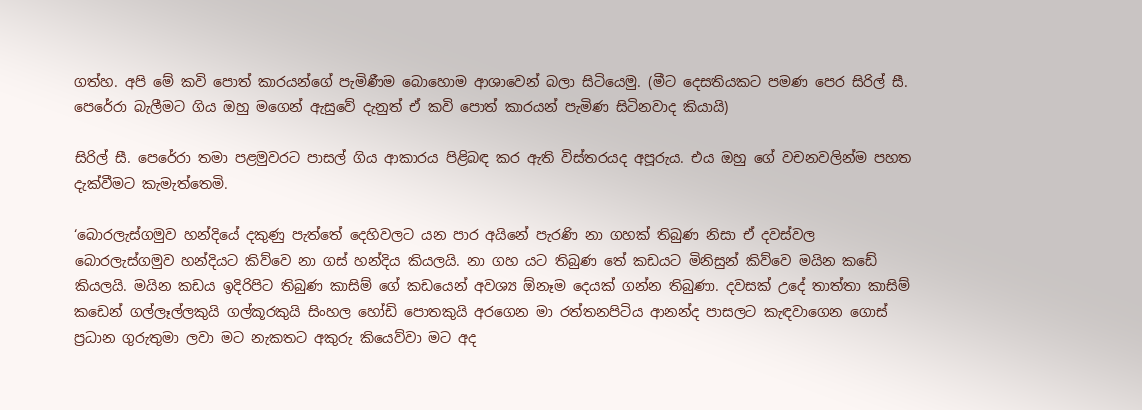ගත්හ. අපි මේ කවි පොත් කාරයන්ගේ පැමිණීම බොහොම ආශාවෙන් බලා සිටියෙමු. (මීට දෙසතියකට පමණ පෙර සිරිල් සී. පෙරේරා බැලීමට ගිය ඔහු මගෙන් ඇසුවේ දැනුත් ඒ කවි පොත් කාරයන් පැමිණ සිටිනවාද කියායි)

සිරිල් සී. පෙරේරා තමා පළමුවරට පාසල් ගිය ආකාරය පිළිබඳ කර ඇති විස්තරයද අපූරුය. එය ඔහු ගේ වචනවලින්ම පහත දැක්වීමට කැමැත්තෙමි.

‘බොරලැස්ගමුව හන්දියේ දකුණු පැත්තේ දෙහිවලට යන පාර අයිනේ පැරණි නා ගහක් තිබුණ නිසා ඒ දවස්වල බොරලැස්ගමුව හන්දියට කිව්වෙ නා ගස් හන්දිය කියලයි. නා ගහ යට තිබුණ තේ කඩයට මිනිසුන් කිව්වෙ මයින කඩේ කියලයි. මයින කඩය ඉදිරිපිට තිබුණ කාසිම් ගේ කඩයෙන් අවශ්‍ය ඕනෑම දෙයක් ගන්න තිබුණා. දවසක් උදේ තාත්තා කාසිම් කඩෙන් ගල්ලෑල්ලකුයි ගල්කූරකුයි සිංහල හෝඩි පොතකුයි අරගෙන මා රත්තනපිටිය ආනන්ද පාසලට කැඳවාගෙන ගොස් ප්‍රධාන ගුරුතුමා ලවා මට නැකතට අකුරු කියෙව්වා මට අද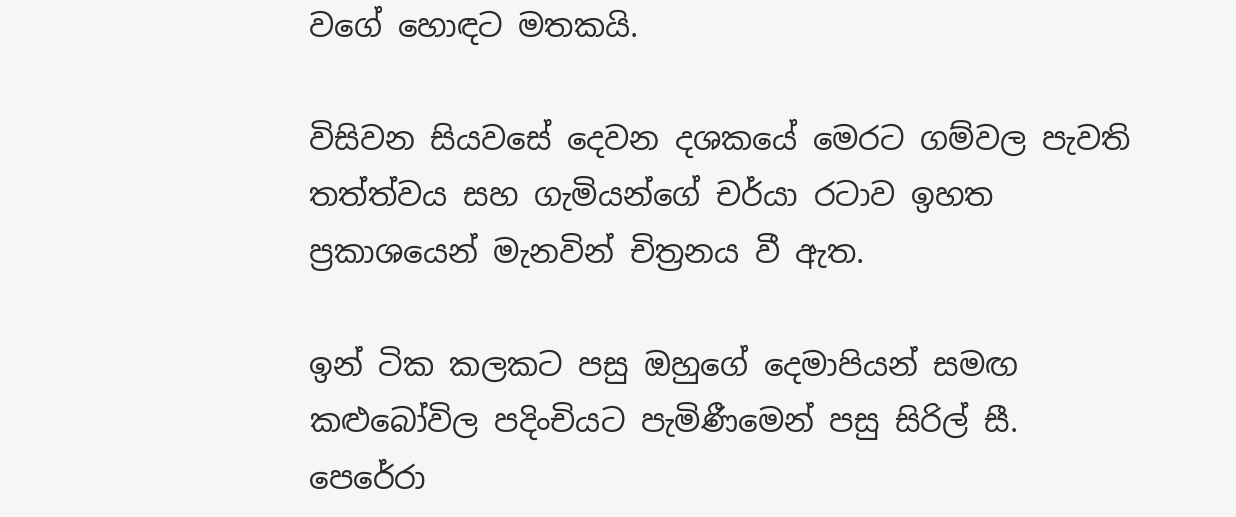වගේ හොඳට මතකයි.

විසිවන සියවසේ දෙවන දශකයේ මෙරට ගම්වල පැවති තත්ත්වය සහ ගැමියන්ගේ චර්යා රටාව ඉහත ප්‍රකාශයෙන් මැනවින් චිත්‍රනය වී ඇත.

ඉන් ටික කලකට පසු ඔහුගේ දෙමාපියන් සමඟ කළුබෝවිල පදිංචියට පැමිණීමෙන් පසු සිරිල් සී. පෙරේරා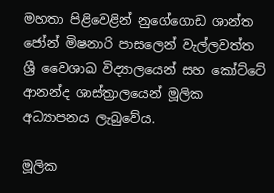මහතා පිළිවෙළින් නුගේගොඩ ශාන්ත ජෝන් මිෂනාරි පාසලෙන් වැල්ලවත්ත ශ්‍රී වෛශාඛ විද්‍යාලයෙන් සහ කෝට්ටේ ආනන්ද ශාස්ත්‍රාලයෙන් මූලික අධ්‍යාපනය ලැබුවේය.

මූලික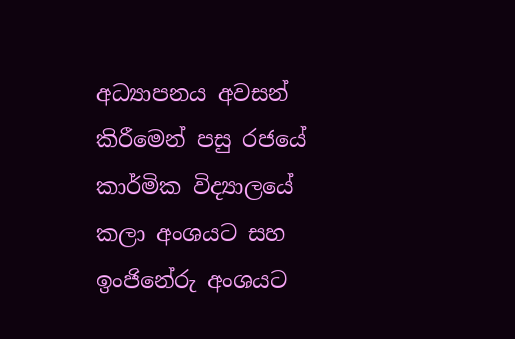අධ්‍යාපනය අවසන් කිරීමෙන් පසු රජයේ කාර්මික විද්‍යාලයේ කලා අංශයට සහ ඉංජිනේරු අංශයට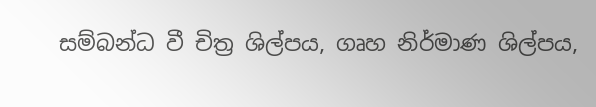සම්බන්ධ වී චිත්‍ර ශිල්පය, ගෘහ නිර්මාණ ශිල්පය,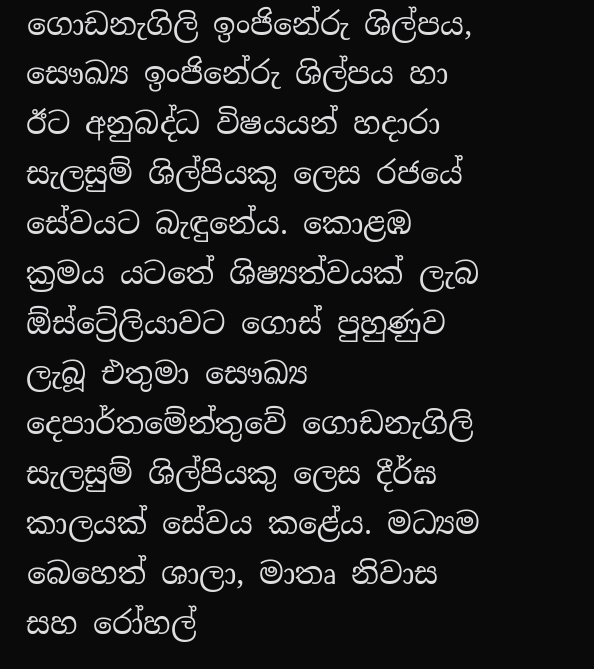ගොඩනැගිලි ඉංජිනේරු ශිල්පය, සෞඛ්‍ය ඉංජිනේරු ශිල්පය හා ඊට අනුබද්ධ විෂයයන් හදාරා සැලසුම් ශිල්පියකු ලෙස රජයේ සේවයට බැඳුනේය. කොළඹ ක්‍රමය යටතේ ශිෂ්‍යත්වයක් ලැබ ඕස්ට්‍රේලියාවට ගොස් පුහුණුව ලැබූ එතුමා සෞඛ්‍ය දෙපාර්තමේන්තුවේ ගොඩනැගිලි සැලසුම් ශිල්පියකු ලෙස දීර්ඝ කාලයක් සේවය කළේය. මධ්‍යම බෙහෙත් ශාලා, මාතෘ නිවාස සහ රෝහල්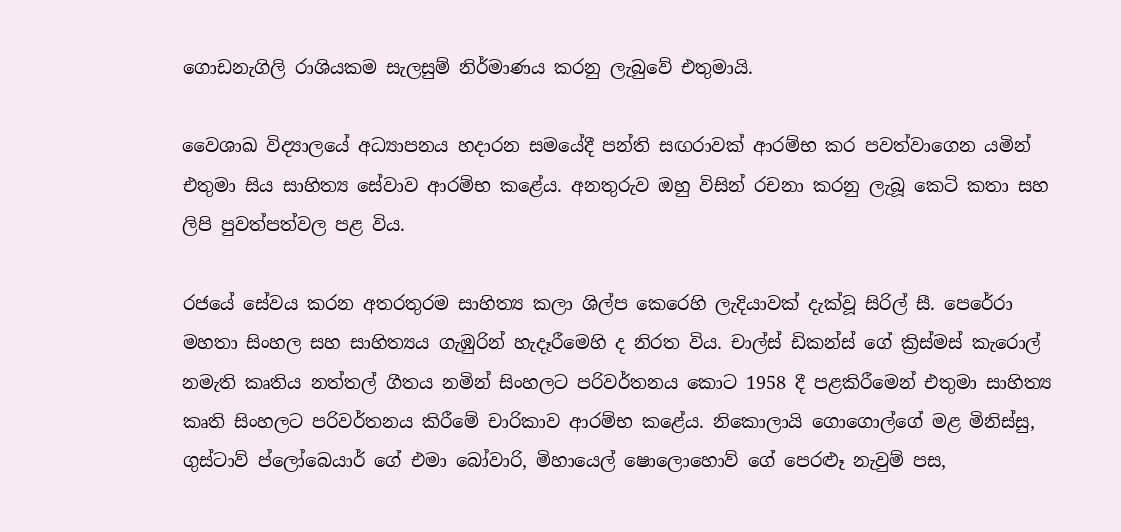ගොඩනැගිලි රාශියකම සැලසුම් නිර්මාණය කරනු ලැබුවේ එතුමායි.

වෛශාඛ විද්‍යාලයේ අධ්‍යාපනය හදාරන සමයේදී පන්ති සඟරාවක් ආරම්භ කර පවත්වාගෙන යමින් එතුමා සිය සාහිත්‍ය සේවාව ආරම්භ කළේය. අනතුරුව ඔහු විසින් රචනා කරනු ලැබූ කෙටි කතා සහ ලිපි පුවත්පත්වල පළ විය.

රජයේ සේවය කරන අතරතුරම සාහිත්‍ය කලා ශිල්ප කෙරෙහි ලැදියාවක් දැක්වූ සිරිල් සී. පෙරේරා මහතා සිංහල සහ සාහිත්‍යය ගැඹුරින් හැදෑරීමෙහි ද නිරත විය. චාල්ස් ඩිකන්ස් ගේ ක්‍රිස්මස් කැරොල් නමැති කෘතිය නත්තල් ගීතය නමින් සිංහලට පරිවර්තනය කොට 1958 දී පළකිරීමෙන් එතුමා සාහිත්‍ය කෘති සිංහලට පරිවර්තනය කිරීමේ චාරිකාව ආරම්භ කළේය. නිකොලායි ගොගොල්ගේ මළ මිනිස්සු, ගුස්ටාව් ප්ලෝබෙයාර් ගේ එමා බෝවාරි, මිහායෙල් ෂොලොහොව් ගේ පෙරළූ නැවුම් පස,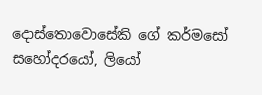දොස්තොවොසේකි ගේ කර්මසෝ සහෝදරයෝ, ලියෝ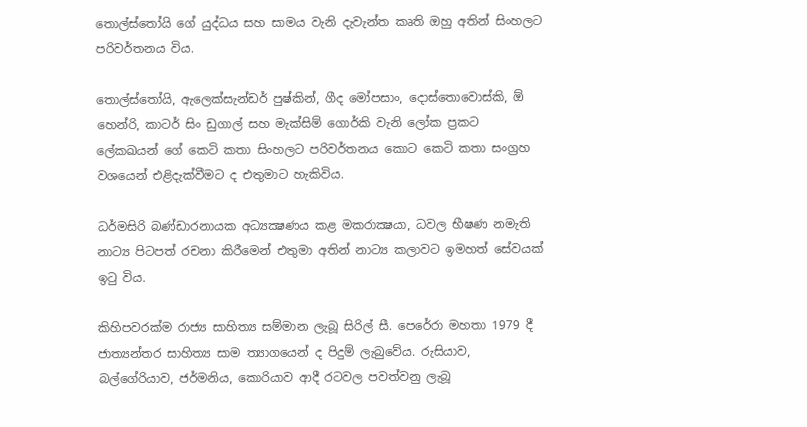තොල්ස්තෝයි ගේ යුද්ධය සහ සාමය වැනි දැවැන්ත කෘති ඔහු අතින් සිංහලට පරිවර්තනය විය.

තොල්ස්තෝයි, ඇලෙක්සැන්ඩර් පුෂ්කින්, ගීද මෝපසාං, දොස්තොවොස්කි, ඕ හෙන්රි, කාටර් සිං ඩුගාල් සහ මැක්සිම් ගොර්කි වැනි ලෝක ප්‍රකට ලේකඛයන් ගේ කෙටි කතා සිංහලට පරිවර්තනය කොට කෙටි කතා සංග්‍රහ වශයෙන් එළිදැක්වීමට ද එතුමාට හැකිවිය.

ධර්මසිරි බණ්ඩාරනායක අධ්‍යක්‍ෂණය කළ මකරාක්‍ෂයා, ධවල භීෂණ නමැති නාට්‍ය පිටපත් රචනා කිරීමෙන් එතුමා අතින් නාට්‍ය කලාවට ඉමහත් සේවයක් ඉටු විය.

කිහිපවරක්ම රාජ්‍ය සාහිත්‍ය සම්මාන ලැබූ සිරිල් සී. පෙරේරා මහතා 1979 දී ජාත්‍යන්තර සාහිත්‍ය සාම ත්‍යාගයෙන් ද පිදුම් ලැබුවේය. රුසියාව, බල්ගේරියාව, ජර්මනිය, කොරියාව ආදී රටවල පවත්වනු ලැබූ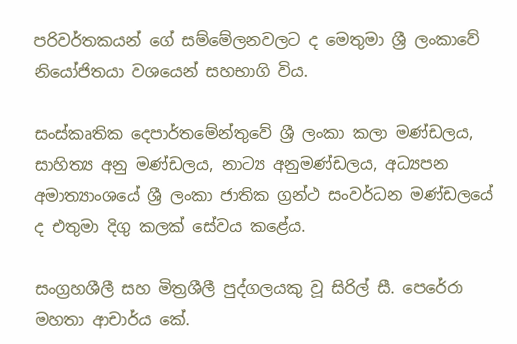පරිවර්තකයන් ගේ සම්මේලනවලට ද මෙතුමා ශ්‍රී ලංකාවේ නියෝජිතයා වශයෙන් සහභාගි විය.

සංස්කෘතික දෙපාර්තමේන්තුවේ ශ්‍රී ලංකා කලා මණ්ඩලය, සාහිත්‍ය අනු මණ්ඩලය, නාට්‍ය අනුමණ්ඩලය, අධ්‍යපන අමාත්‍යාංශයේ ශ්‍රී ලංකා ජාතික ග්‍රන්ථ සංවර්ධන මණ්ඩලයේ ද එතුමා දිගු කලක් සේවය කළේය.

සංග්‍රහශීලී සහ මිත්‍රශීලී පුද්ගලයකු වූ සිරිල් සී. පෙරේරා මහතා ආචාර්ය කේ.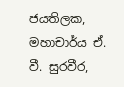ජයතිලක, මහාචාර්ය ඒ. වී. සුරවීර,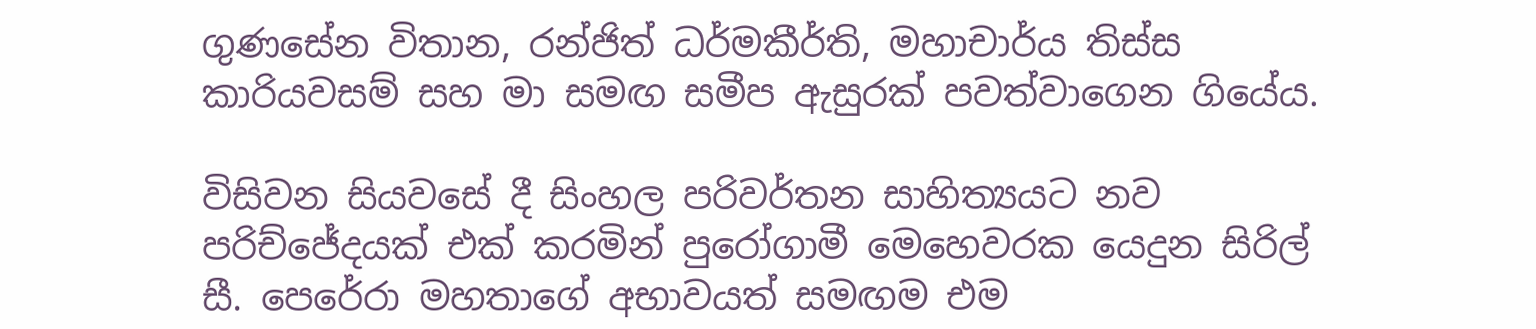ගුණසේන විතාන, රන්ජිත් ධර්මකීර්ති, මහාචාර්ය තිස්ස කාරියවසම් සහ මා සමඟ සමීප ඇසුරක් පවත්වාගෙන ගියේය.

විසිවන සියවසේ දී සිංහල පරිවර්තන සාහිත්‍යයට නව පරිච්ජේදයක් එක් කරමින් පුරෝගාමී මෙහෙවරක යෙදුන සිරිල් සී. පෙරේරා මහතාගේ අභාවයත් සමඟම එම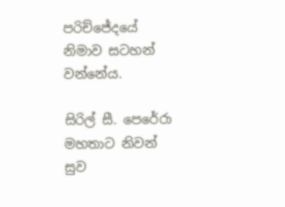පරිච්ජේදයේ නිමාව සටහන් වන්නේය.

සිරිල් සී. පෙරේරා මහතාට නිවන් සුව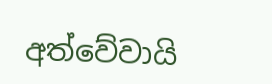අත්වේවායි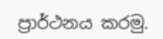ප්‍රාර්ථනය කරමු.